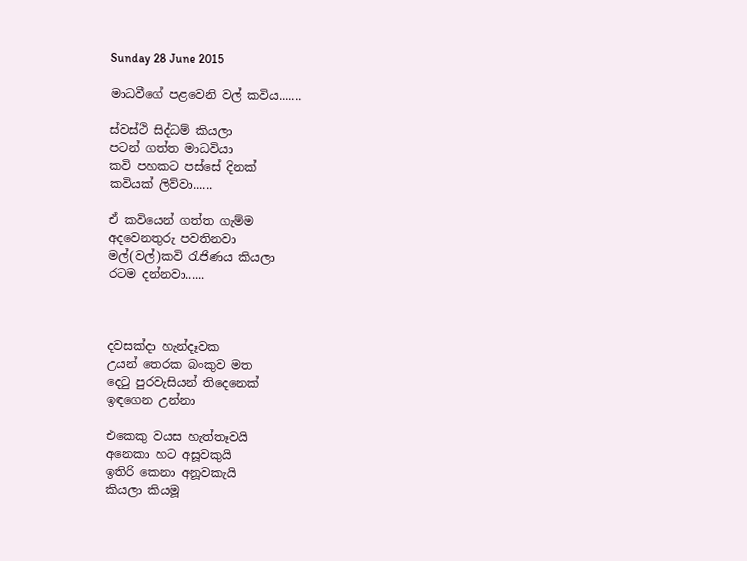Sunday 28 June 2015

මාධවීගේ පළවෙනි වල් කවිය.......

ස්වස්ථි සිද්ධම් කියලා
පටන් ගත්ත මාධවියා
කවි පහකට පස්සේ දිනක්
කවියක් ලිව්වා......

ඒ කවියෙන් ගත්ත ගැම්ම
අදවෙනතුරු පවතිනවා
මල්(වල්)කවි රැජිණය කියලා
රටම දන්නවා......



දවසක්දා හැන්දෑවක
උයන් තෙරක බංකුව මත
දෙටු පුරවැසියන් තිදෙනෙක්
ඉඳගෙන උන්නා

එකෙකු වයස හැත්තෑවයි
අනෙකා හට අසූවකුයි
ඉතිරි කෙනා අනූවකැයි
කියලා කියමූ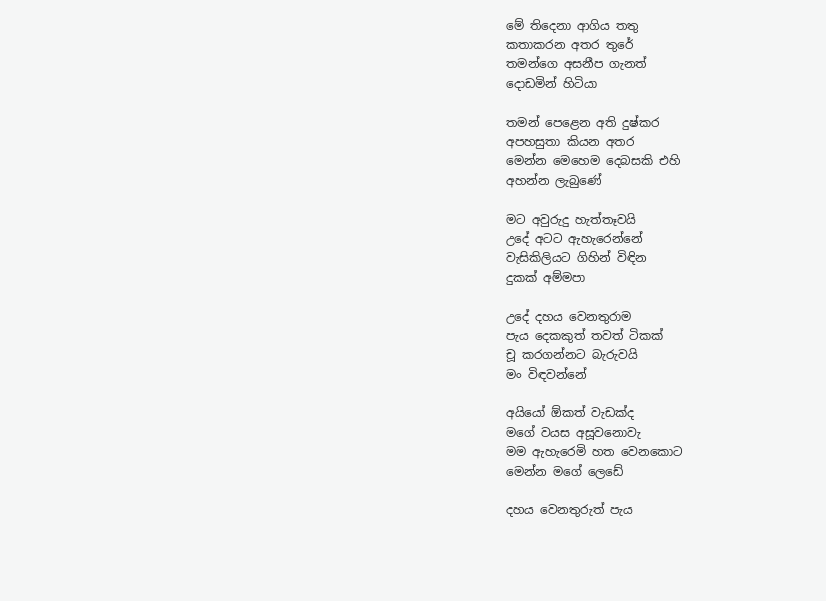මේ තිදෙනා ආගිය තතු
කතාකරන අතර තුරේ
තමන්ගෙ අසනීප ගැනත්
දොඩමින් හිටියා

තමන් පෙළෙන අති දුෂ්කර
අපහසුතා කියන අතර
මෙන්න මෙහෙම දෙබසකි එහි
අහන්න ලැබුණේ

මට අවුරුදු හැත්තෑවයි
උදේ අටට ඇහැරෙන්නේ
වැසිකිලියට ගිහින් විඳින
දුකක් අම්මපා

උදේ දහය වෙනතුරාම
පැය දෙකකුත් තවත් ටිකක්
චූ කරගන්නට බැරුවයි
මං විඳවන්නේ

අයියෝ ඕකත් වැඩක්ද
මගේ වයස අසූවනොවැ
මම ඇහැරෙමි හත වෙනකොට
මෙන්න මගේ ලෙඩේ

දහය වෙනතුරුත් පැය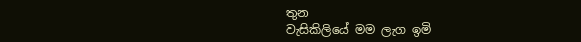තුන
වැසිකිලියේ මම ලැග ඉමි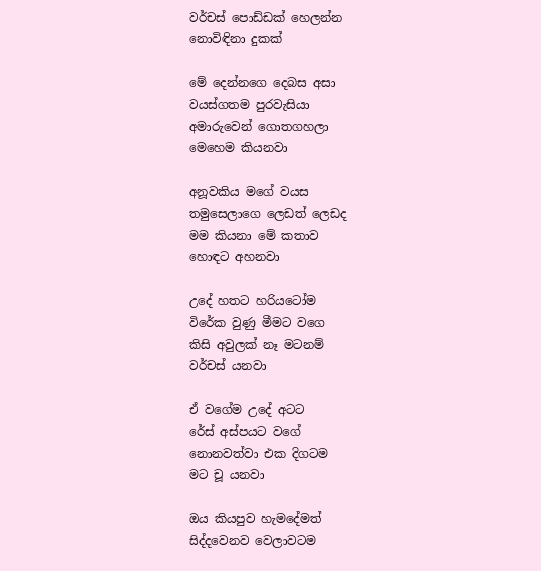වර්චස් පොඩ්ඩක් හෙලන්න
නොවිඳිනා දුකක්

මේ දෙන්නගෙ දෙබස අසා
වයස්ගතම පුරවැසියා
අමාරුවෙන් ගොතගහලා
මෙහෙම කියනවා

අනූවකිය මගේ වයස
තමුසෙලාගෙ ලෙඩත් ලෙඩද
මම කියනා මේ කතාව
හොඳට අහනවා

උදේ හතට හරියටෝම
විරේක වුණු මීමට වගෙ
කිසි අවුලක් නෑ මටනම්
වර්චස් යනවා

ඒ වගේම උදේ අටට
රේස් අස්පයට වගේ
නොනවත්වා එක දිගටම
මට චූ යනවා

ඔය කියපුව හැමදේමත්
සිද්දවෙනව වෙලාවටම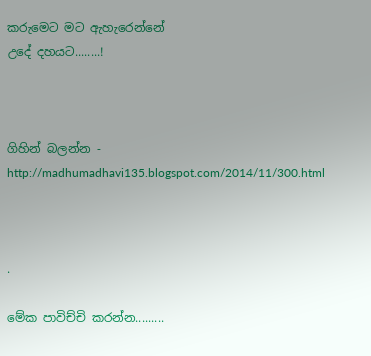කරුමෙට මට ඇහැරෙන්නේ
උදේ දහයට........!



ගිහින් බලන්න - http://madhumadhavi135.blogspot.com/2014/11/300.html



.

මේක පාවිච්චි කරන්න.........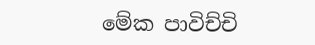මේක පාවිච්චි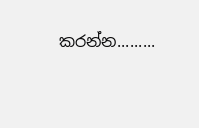කරන්න.........